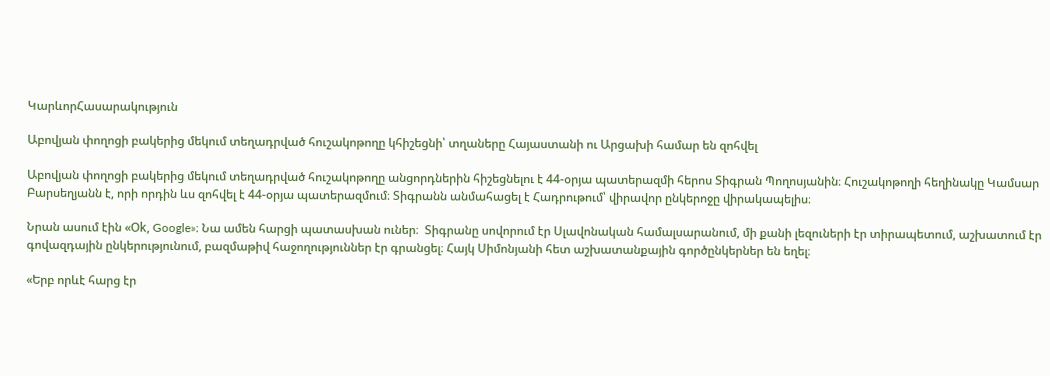ԿարևորՀասարակություն

Աբովյան փողոցի բակերից մեկում տեղադրված հուշակոթողը կհիշեցնի՝ տղաները Հայաստանի ու Արցախի համար են զոհվել

Աբովյան փողոցի բակերից մեկում տեղադրված հուշակոթողը անցորդներին հիշեցնելու է 44-օրյա պատերազմի հերոս Տիգրան Պողոսյանին։ Հուշակոթողի հեղինակը Կամսար Բարսեղյանն է, որի որդին ևս զոհվել է 44-օրյա պատերազմում։ Տիգրանն անմահացել է Հադրութում՝ վիրավոր ընկերոջը վիրակապելիս։

Նրան ասում էին «Օk, Google»։ Նա ամեն հարցի պատասխան ուներ։  Տիգրանը սովորում էր Սլավոնական համալսարանում, մի քանի լեզուների էր տիրապետում, աշխատում էր գովազդային ընկերությունում, բազմաթիվ հաջողություններ էր գրանցել։ Հայկ Սիմոնյանի հետ աշխատանքային գործընկերներ են եղել։

«Երբ որևէ հարց էր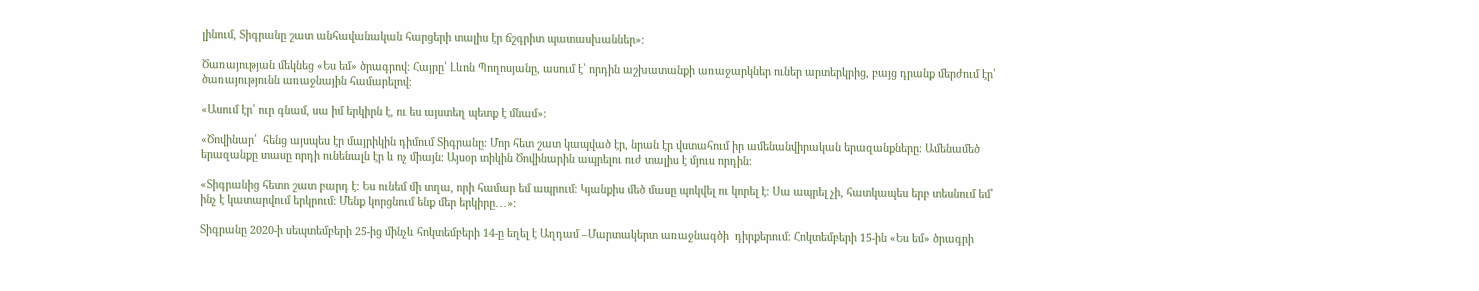լինում, Տիգրանը շատ անհավանական հարցերի տալիս էր ճշգրիտ պատասխաններ»։

Ծառայության մեկնեց «Ես եմ» ծրագրով։ Հայրը՝ Լևոն Պողոսյանը, ասում է՝ որդին աշխատանքի առաջարկներ ուներ արտերկրից, բայց դրանք մերժում էր՝ ծառայությունն առաջնային համարելով։

«Ասում էր՝ ուր գնամ, սա իմ երկիրն է, ու ես այստեղ պետք է մնամ»։

«Ծովինար՝  հենց այսպես էր մայրիկին դիմում Տիգրանը։ Մոր հետ շատ կապված էր, նրան էր վստահում իր ամենանվիրական երազանքները։ Ամենամեծ երազանքը տասը որդի ունենալն էր և ոչ միայն։ Այսօր տիկին Ծովինարին ապրելու ուժ տալիս է մյուս որդին։

«Տիգրանից հետո շատ բարդ է։ Ես ունեմ մի տղա, որի համար եմ ապրում։ Կյանքիս մեծ մասը պոկվել ու կորել է։ Սա ապրել չի, հատկապես երբ տեսնում եմ՝ ինչ է կատարվում երկրում։ Մենք կորցնում ենք մեր երկիրը․․․»։

Տիգրանը 2020-ի սեպտեմբերի 25-ից մինչև հոկտեմբերի 14-ը եղել է Աղդամ –Մարտակերտ առաջնագծի  դիրքերում։ Հոկտեմբերի 15-ին «Ես եմ» ծրագրի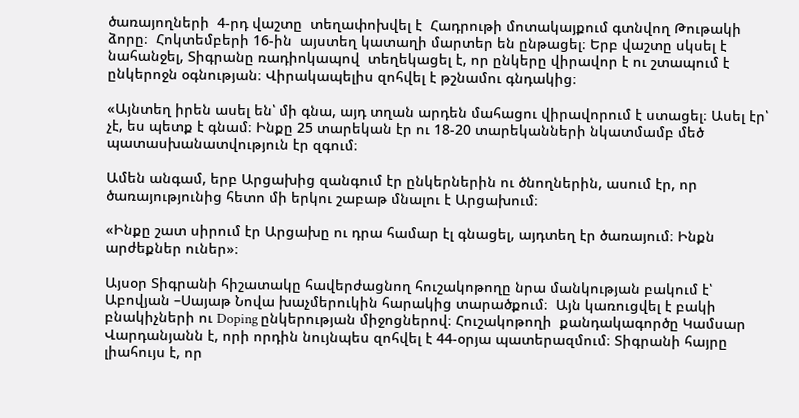ծառայողների  4-րդ վաշտը  տեղափոխվել է  Հադրութի մոտակայքում գտնվող Թութակի ձորը։  Հոկտեմբերի 16-ին  այստեղ կատաղի մարտեր են ընթացել։ Երբ վաշտը սկսել է նահանջել, Տիգրանը ռադիոկապով  տեղեկացել է, որ ընկերը վիրավոր է ու շտապում է ընկերոջն օգնության։ Վիրակապելիս զոհվել է թշնամու գնդակից։

«Այնտեղ իրեն ասել են՝ մի գնա, այդ տղան արդեն մահացու վիրավորում է ստացել։ Ասել էր՝ չէ, ես պետք է գնամ։ Ինքը 25 տարեկան էր ու 18-20 տարեկանների նկատմամբ մեծ պատասխանատվություն էր զգում։

Ամեն անգամ, երբ Արցախից զանգում էր ընկերներին ու ծնողներին, ասում էր, որ  ծառայությունից հետո մի երկու շաբաթ մնալու է Արցախում։

«Ինքը շատ սիրում էր Արցախը ու դրա համար էլ գնացել, այդտեղ էր ծառայում։ Ինքն արժեքներ ուներ»։

Այսօր Տիգրանի հիշատակը հավերժացնող հուշակոթողը նրա մանկության բակում է՝ Աբովյան –Սայաթ Նովա խաչմերուկին հարակից տարածքում։  Այն կառուցվել է բակի բնակիչների ու Doping ընկերության միջոցներով։ Հուշակոթողի  քանդակագործը Կամսար Վարդանյանն է, որի որդին նույնպես զոհվել է 44-օրյա պատերազմում։ Տիգրանի հայրը լիահույս է, որ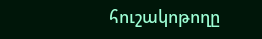հուշակոթողը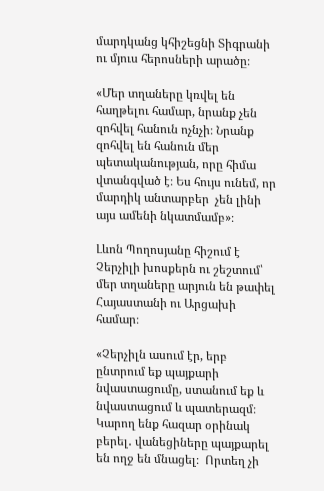մարդկանց կհիշեցնի Տիգրանի  ու մյուս հերոսների արածը։

«Մեր տղաները կռվել են հաղթելու համար, նրանք չեն զոհվել հանուն ոչնչի։ Նրանք զոհվել են հանուն մեր պետականության, որը հիմա վտանգված է։ Ես հույս ունեմ, որ մարդիկ անտարբեր  չեն լինի այս ամենի նկատմամբ»։

Լևոն Պողոսյանը հիշում է Չերչիլի խոսքերն ու շեշտում՝ մեր տղաները արյուն են թափել Հայաստանի ու Արցախի համար։

«Չերչիլն ասում էր, երբ ընտրում եք պայքարի նվաստացումը, ստանում եք և նվաստացում և պատերազմ։ Կարող ենք հազար օրինակ բերել․ վանեցիները պայքարել են ողջ են մնացել։  Որտեղ չի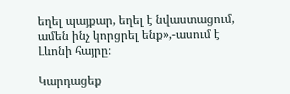եղել պայքար, եղել է նվաստացում, ամեն ինչ կորցրել ենք»,-ասում է Լևոնի հայրը։

Կարդացեք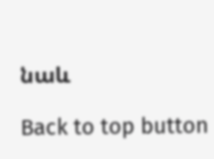նաև

Back to top button